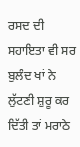ਰਸਦ ਦੀ ਸਹਾਇਤਾ ਵੀ ਸਰ ਬੁਲੰਦ ਖਾਂ ਨੇ ਲੁੱਟਣੀ ਸ਼ੁਰੂ ਕਰ ਦਿੱਤੀ ਤਾਂ ਮਰਾਠੇ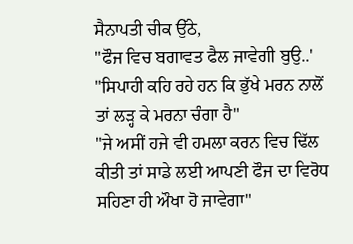ਸੈਨਾਪਤੀ ਚੀਕ ਉੱਠੇ,
"ਫੌਜ ਵਿਚ ਬਗਾਵਤ ਫੈਲ ਜਾਵੇਗੀ ਬੁਉ..'
"ਸਿਪਾਹੀ ਕਹਿ ਰਹੇ ਹਨ ਕਿ ਭੁੱਖੇ ਮਰਨ ਨਾਲੋਂ ਤਾਂ ਲੜ੍ਹ ਕੇ ਮਰਨਾ ਚੰਗਾ ਹੈ"
"ਜੇ ਅਸੀਂ ਹਜੇ ਵੀ ਹਮਲਾ ਕਰਨ ਵਿਚ ਢਿੱਲ ਕੀਤੀ ਤਾਂ ਸਾਡੇ ਲਈ ਆਪਣੀ ਫੌਜ ਦਾ ਵਿਰੋਧ ਸਹਿਣਾ ਹੀ ਔਖਾ ਹੋ ਜਾਵੇਗਾ"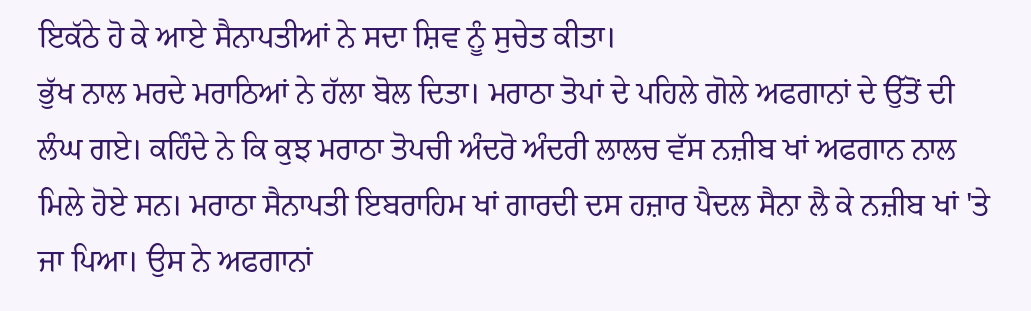ਇਕੱਠੇ ਹੋ ਕੇ ਆਏ ਸੈਨਾਪਤੀਆਂ ਨੇ ਸਦਾ ਸ਼ਿਵ ਨੂੰ ਸੁਚੇਤ ਕੀਤਾ।
ਭੁੱਖ ਨਾਲ ਮਰਦੇ ਮਰਾਠਿਆਂ ਨੇ ਹੱਲਾ ਬੋਲ ਦਿਤਾ। ਮਰਾਠਾ ਤੋਪਾਂ ਦੇ ਪਹਿਲੇ ਗੋਲੇ ਅਫਗਾਨਾਂ ਦੇ ਉੱਤੋਂ ਦੀ ਲੰਘ ਗਏ। ਕਹਿੰਦੇ ਨੇ ਕਿ ਕੁਝ ਮਰਾਠਾ ਤੋਪਚੀ ਅੰਦਰੋ ਅੰਦਰੀ ਲਾਲਚ ਵੱਸ ਨਜ਼ੀਬ ਖਾਂ ਅਫਗਾਨ ਨਾਲ ਮਿਲੇ ਹੋਏ ਸਨ। ਮਰਾਠਾ ਸੈਨਾਪਤੀ ਇਬਰਾਹਿਮ ਖਾਂ ਗਾਰਦੀ ਦਸ ਹਜ਼ਾਰ ਪੈਦਲ ਸੈਨਾ ਲੈ ਕੇ ਨਜ਼ੀਬ ਖਾਂ 'ਤੇ ਜਾ ਪਿਆ। ਉਸ ਨੇ ਅਫਗਾਨਾਂ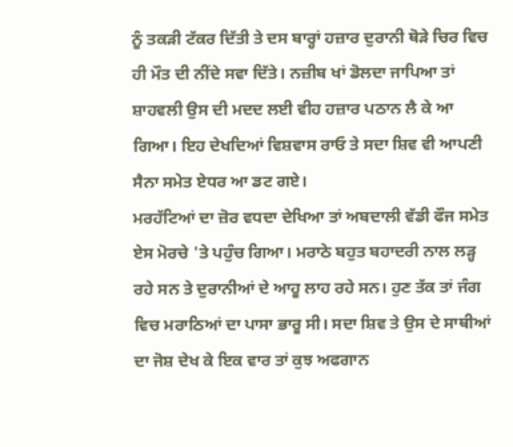ਨੂੰ ਤਕੜੀ ਟੱਕਰ ਦਿੱਤੀ ਤੇ ਦਸ ਬਾਰ੍ਹਾਂ ਹਜ਼ਾਰ ਦੁਰਾਨੀ ਥੋੜੇ ਚਿਰ ਵਿਚ ਹੀ ਮੌਤ ਦੀ ਨੀਂਦੇ ਸਵਾ ਦਿੱਤੇ। ਨਜ਼ੀਬ ਖਾਂ ਡੋਲਦਾ ਜਾਪਿਆ ਤਾਂ ਸ਼ਾਹਵਲੀ ਉਸ ਦੀ ਮਦਦ ਲਈ ਵੀਹ ਹਜ਼ਾਰ ਪਠਾਨ ਲੈ ਕੇ ਆ ਗਿਆ। ਇਹ ਦੇਖਦਿਆਂ ਵਿਸ਼ਵਾਸ ਰਾਓ ਤੇ ਸਦਾ ਸ਼ਿਵ ਵੀ ਆਪਣੀ ਸੈਨਾ ਸਮੇਤ ਏਧਰ ਆ ਡਟ ਗਏ।
ਮਰਹੱਟਿਆਂ ਦਾ ਜ਼ੋਰ ਵਧਦਾ ਦੇਖਿਆ ਤਾਂ ਅਬਦਾਲੀ ਵੱਡੀ ਫੌਜ ਸਮੇਤ ਏਸ ਮੋਰਚੇ 'ਤੇ ਪਹੁੰਚ ਗਿਆ। ਮਰਾਠੇ ਬਹੁਤ ਬਹਾਦਰੀ ਨਾਲ ਲੜ੍ਹ ਰਹੇ ਸਨ ਤੇ ਦੁਰਾਨੀਆਂ ਦੇ ਆਹੂ ਲਾਹ ਰਹੇ ਸਨ। ਹੁਣ ਤੱਕ ਤਾਂ ਜੰਗ ਵਿਚ ਮਰਾਠਿਆਂ ਦਾ ਪਾਸਾ ਭਾਰੂ ਸੀ। ਸਦਾ ਸ਼ਿਵ ਤੇ ਉਸ ਦੇ ਸਾਥੀਆਂ ਦਾ ਜੋਸ਼ ਦੇਖ ਕੇ ਇਕ ਵਾਰ ਤਾਂ ਕੁਝ ਅਫਗਾਨ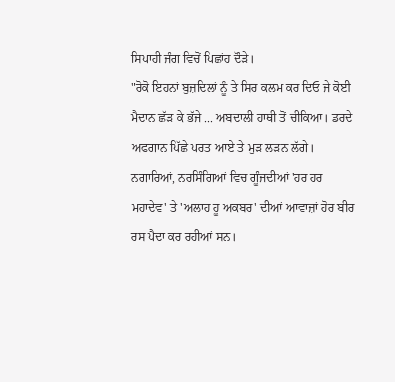ਸਿਪਾਹੀ ਜੰਗ ਵਿਚੋਂ ਪਿਛਾਂਹ ਦੌੜੇ।
"ਰੋਕੋ ਇਹਨਾਂ ਬੁਜ਼ਦਿਲਾਂ ਨੂੰ ਤੇ ਸਿਰ ਕਲਮ ਕਰ ਦਿਓ ਜੇ ਕੋਈ ਮੈਦਾਨ ਛੱੜ ਕੇ ਭੱਜੇ ... ਅਬਦਾਲੀ ਹਾਥੀ ਤੋਂ ਚੀਕਿਆ। ਡਰਦੇ ਅਫਗਾਨ ਪਿੱਛੇ ਪਰਤ ਆਏ ਤੇ ਮੁੜ ਲੜਨ ਲੱਗੇ।
ਨਗਾਰਿਆਂ, ਨਰਸਿੰਗਿਆਂ ਵਿਚ ਗੂੰਜਦੀਆਂ 'ਹਰ ਹਰ ਮਹਾਦੇਵ' ਤੇ 'ਅਲਾਹ ਹੂ ਅਕਬਰ' ਦੀਆਂ ਆਵਾਜ਼ਾਂ ਹੋਰ ਬੀਰ ਰਸ ਪੈਦਾ ਕਰ ਰਹੀਆਂ ਸਨ।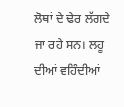ਲੋਥਾਂ ਦੇ ਢੇਰ ਲੱਗਦੇ ਜਾ ਰਹੇ ਸਨ। ਲਹੂ ਦੀਆਂ ਵਹਿੰਦੀਆਂ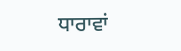ਧਾਰਾਵਾਂ